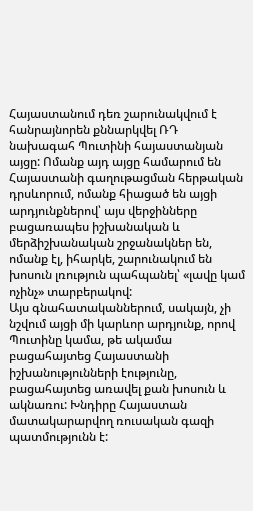Հայաստանում դեռ շարունակվում է հանրայնորեն քննարկվել ՌԴ նախագահ Պուտինի հայաստանյան այցը: Ոմանք այդ այցը համարում են Հայաստանի գաղութացման հերթական դրսևորում, ոմանք հիացած են այցի արդյունքներով՝ այս վերջինները բացառապես իշխանական և մերձիշխանական շրջանակներ են, ոմանք էլ, իհարկե, շարունակում են խոսուն լռություն պահպանել՝ «լավը կամ ոչինչ» տարբերակով:
Այս գնահատականներում, սակայն, չի նշվում այցի մի կարևոր արդյունք, որով Պուտինը կամա, թե ակամա բացահայտեց Հայաստանի իշխանությունների էությունը, բացահայտեց առավել քան խոսուն և ակնառու: Խնդիրը Հայաստան մատակարարվող ռուսական գազի պատմությունն է: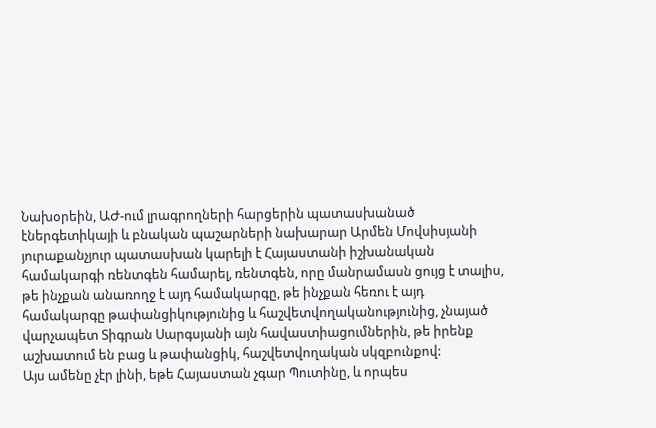Նախօրեին, ԱԺ-ում լրագրողների հարցերին պատասխանած էներգետիկայի և բնական պաշարների նախարար Արմեն Մովսիսյանի յուրաքանչյուր պատասխան կարելի է Հայաստանի իշխանական համակարգի ռենտգեն համարել, ռենտգեն, որը մանրամասն ցույց է տալիս, թե ինչքան անառողջ է այդ համակարգը, թե ինչքան հեռու է այդ համակարգը թափանցիկությունից և հաշվետվողականությունից, չնայած վարչապետ Տիգրան Սարգսյանի այն հավաստիացումներին, թե իրենք աշխատում են բաց և թափանցիկ, հաշվետվողական սկզբունքով:
Այս ամենը չէր լինի, եթե Հայաստան չգար Պուտինը, և որպես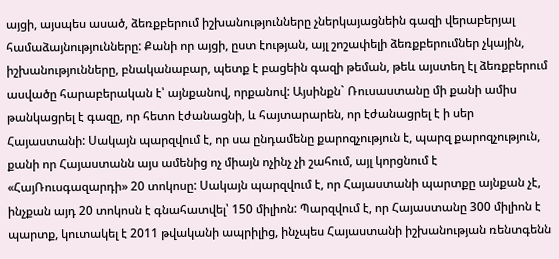այցի, այսպես ասած, ձեռքբերում իշխանությունները չներկայացնեին գազի վերաբերյալ համաձայնությունները: Քանի որ այցի, ըստ էության, այլ շոշափելի ձեռքբերումներ չկային, իշխանությունները, բնականաբար, պետք է բացեին գազի թեման, թեև այստեղ էլ ձեռքբերում ասվածը հարաբերական է՝ այնքանով, որքանով: Այսինքն` Ռուսաստանը մի քանի ամիս թանկացրել է գազը, որ հետո էժանացնի, և հայտարարեն, որ էժանացրել է ի սեր Հայաստանի: Սակայն պարզվում է, որ սա ընդամենը քարոզչություն է, պարզ քարոզչություն, քանի որ Հայաստանն այս ամենից ոչ միայն ոչինչ չի շահում, այլ կորցնում է «ՀայՌուսգազարդի» 20 տոկոսը: Սակայն պարզվում է, որ Հայաստանի պարտքը այնքան չէ, ինչքան այդ 20 տոկոսն է գնահատվել՝ 150 միլիոն: Պարզվում է, որ Հայաստանը 300 միլիոն է պարտք, կուտակել է 2011 թվականի ապրիլից, ինչպես Հայաստանի իշխանության ռենտգենն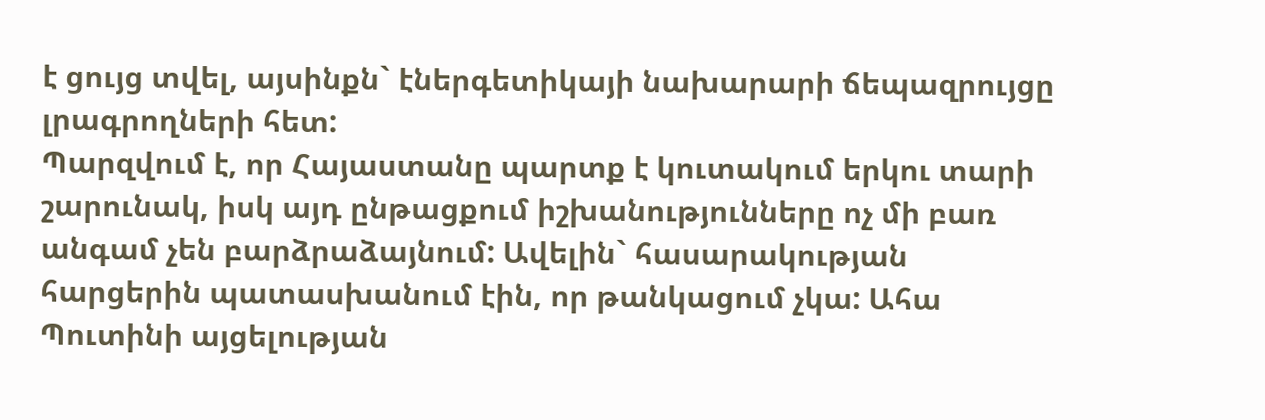է ցույց տվել, այսինքն` էներգետիկայի նախարարի ճեպազրույցը լրագրողների հետ:
Պարզվում է, որ Հայաստանը պարտք է կուտակում երկու տարի շարունակ, իսկ այդ ընթացքում իշխանությունները ոչ մի բառ անգամ չեն բարձրաձայնում: Ավելին` հասարակության հարցերին պատասխանում էին, որ թանկացում չկա: Ահա Պուտինի այցելության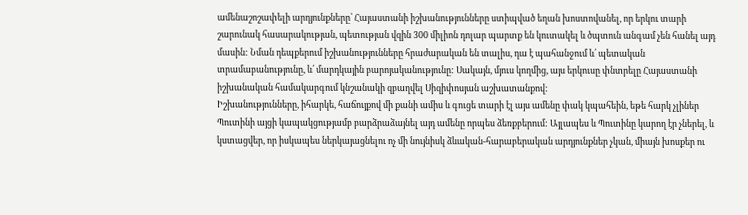ամենաշոշափելի արդյունքները՝ Հայաստանի իշխանությունները ստիպված եղան խոստովանել, որ երկու տարի շարունակ հասարակության, պետության վզին 300 միլիոն դոլար պարտք են կուտակել և ծպտուն անգամ չեն հանել այդ մասին: Նման դեպքերում իշխանությունները հրաժարական են տալիս, դա է պահանջում և՛ պետական տրամաբանությունը, և՛ մարդկային բարոյականությունը: Սակայն, մյուս կողմից, այս երկուսը փնտրելը Հայաստանի իշխանական համակարգում կնշանակի զբաղվել Սիզիփոսյան աշխատանքով:
Իշխանությունները, իհարկե, հաճույքով մի քանի ամիս և գուցե տարի էլ այս ամենը փակ կպահեին, եթե հարկ չլիներ Պուտինի այցի կապակցությամբ բարձրաձայնել այդ ամենը որպես ձեռքբերում: Այլապես և Պուտինը կարող էր չներել, և կստացվեր, որ իսկապես ներկայացնելու ոչ մի նույնիսկ ձևական-հարաբերական արդյունքներ չկան, միայն խոսքեր ու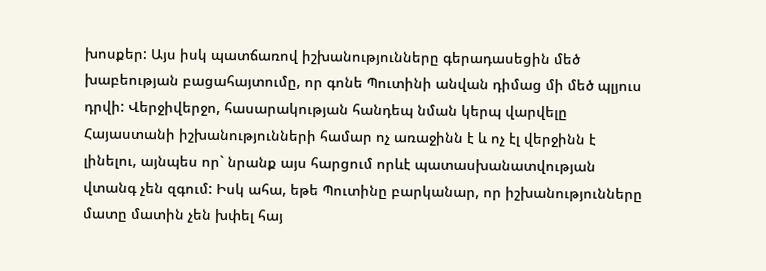խոսքեր: Այս իսկ պատճառով իշխանությունները գերադասեցին մեծ խաբեության բացահայտումը, որ գոնե Պուտինի անվան դիմաց մի մեծ պլյուս դրվի: Վերջիվերջո, հասարակության հանդեպ նման կերպ վարվելը Հայաստանի իշխանությունների համար ոչ առաջինն է և ոչ էլ վերջինն է լինելու, այնպես որ` նրանք այս հարցում որևէ պատասխանատվության վտանգ չեն զգում: Իսկ ահա, եթե Պուտինը բարկանար, որ իշխանությունները մատը մատին չեն խփել հայ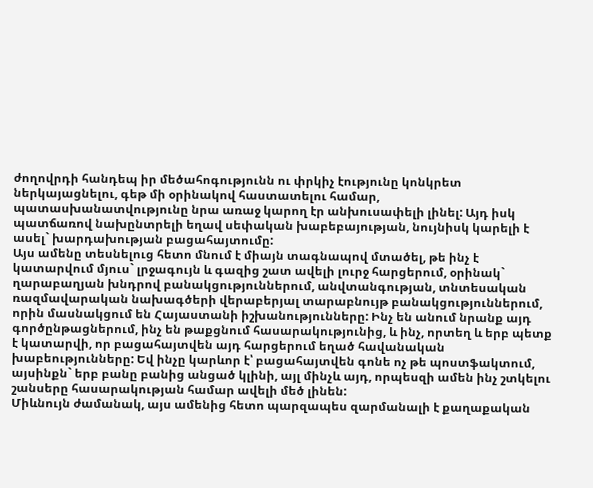ժողովրդի հանդեպ իր մեծահոգությունն ու փրկիչ էությունը կոնկրետ ներկայացնելու, գեթ մի օրինակով հաստատելու համար, պատասխանատվությունը նրա առաջ կարող էր անխուսափելի լինել: Այդ իսկ պատճառով նախընտրելի եղավ սեփական խաբեբայության, նույնիսկ կարելի է ասել` խարդախության բացահայտումը:
Այս ամենը տեսնելուց հետո մնում է միայն տագնապով մտածել, թե ինչ է կատարվում մյուս` լրջագույն և գազից շատ ավելի լուրջ հարցերում, օրինակ` ղարաբաղյան խնդրով բանակցություններում, անվտանգության, տնտեսական ռազմավարական նախագծերի վերաբերյալ տարաբնույթ բանակցություններում, որին մասնակցում են Հայաստանի իշխանությունները: Ինչ են անում նրանք այդ գործընթացներում, ինչ են թաքցնում հասարակությունից, և ինչ, որտեղ և երբ պետք է կատարվի, որ բացահայտվեն այդ հարցերում եղած հավանական խաբեությունները: Եվ ինչը կարևոր է՝ բացահայտվեն գոնե ոչ թե պոստֆակտում, այսինքն` երբ բանը բանից անցած կլինի, այլ մինչև այդ, որպեսզի ամեն ինչ շտկելու շանսերը հասարակության համար ավելի մեծ լինեն:
Միևնույն ժամանակ, այս ամենից հետո պարզապես զարմանալի է քաղաքական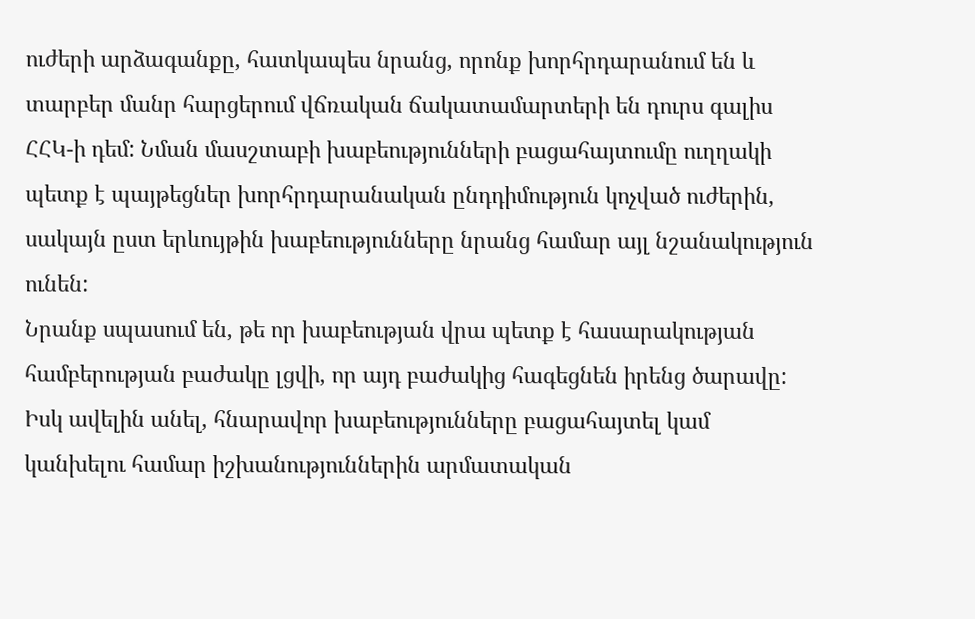ուժերի արձագանքը, հատկապես նրանց, որոնք խորհրդարանում են և տարբեր մանր հարցերում վճռական ճակատամարտերի են դուրս գալիս ՀՀԿ-ի դեմ: Նման մասշտաբի խաբեությունների բացահայտումը ուղղակի պետք է պայթեցներ խորհրդարանական ընդդիմություն կոչված ուժերին, սակայն ըստ երևույթին խաբեությունները նրանց համար այլ նշանակություն ունեն:
Նրանք սպասում են, թե որ խաբեության վրա պետք է հասարակության համբերության բաժակը լցվի, որ այդ բաժակից հագեցնեն իրենց ծարավը: Իսկ ավելին անել, հնարավոր խաբեությունները բացահայտել կամ կանխելու համար իշխանություններին արմատական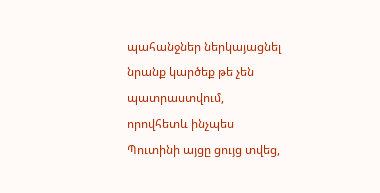պահանջներ ներկայացնել նրանք կարծեք թե չեն պատրաստվում, որովհետև ինչպես Պուտինի այցը ցույց տվեց,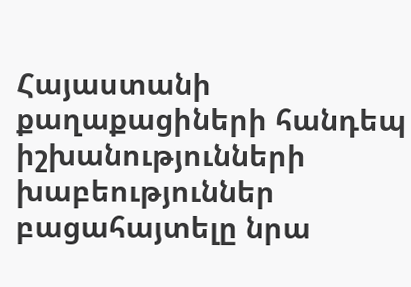Հայաստանի քաղաքացիների հանդեպ իշխանությունների խաբեություններ բացահայտելը նրա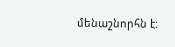մենաշնորհն է: